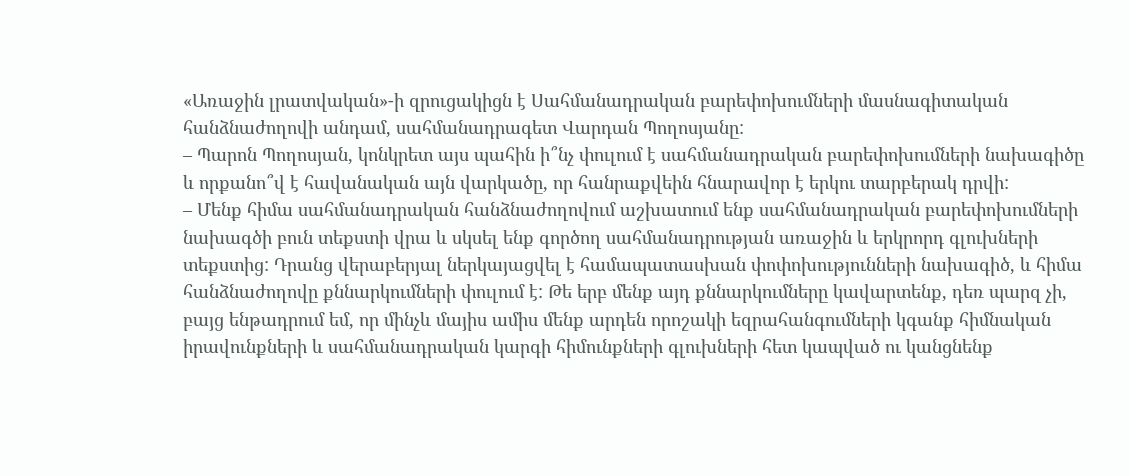«Առաջին լրատվական»-ի զրուցակիցն է Սահմանադրական բարեփոխումների մասնագիտական հանձնաժողովի անդամ, սահմանադրագետ Վարդան Պողոսյանը:
– Պարոն Պողոսյան, կոնկրետ այս պահին ի՞նչ փուլում է սահմանադրական բարեփոխումների նախագիծը և որքանո՞վ է հավանական այն վարկածը, որ հանրաքվեին հնարավոր է երկու տարբերակ դրվի:
– Մենք հիմա սահմանադրական հանձնաժողովում աշխատում ենք սահմանադրական բարեփոխումների նախագծի բուն տեքստի վրա և սկսել ենք գործող սահմանադրության առաջին և երկրորդ գլուխների տեքստից: Դրանց վերաբերյալ ներկայացվել է համապատասխան փոփոխությունների նախագիծ, և հիմա հանձնաժողովը քննարկումների փուլում է: Թե երբ մենք այդ քննարկումները կավարտենք, դեռ պարզ չի, բայց ենթադրում եմ, որ մինչև մայիս ամիս մենք արդեն որոշակի եզրահանգումների կգանք հիմնական իրավունքների և սահմանադրական կարգի հիմունքների գլուխների հետ կապված ու կանցնենք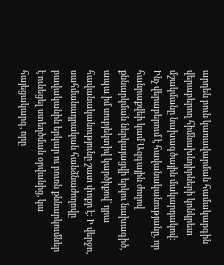արդեն բուն կառավարման համակարգին վերաբերող հիմնախնդիրների կոնկրետ մշակմանը նախագծային մակարդակով: Ինչ վերաբերում է հավանականությանը, որ հանրաքվեի կամ Ազգային ժողով քննարկման ներկայացվի երկու նախագիծ, ապա իմ սուբյեկտիվ կարծիքով` դրա հավանականությունը շատ փոքր է: Ի վերջո, սահմանադրական հանձնաժողովը բավականին երկար ու բուռն քննարկումներ է ունեցել ստեղծման օրվանից, կա հայեցակարգ, որը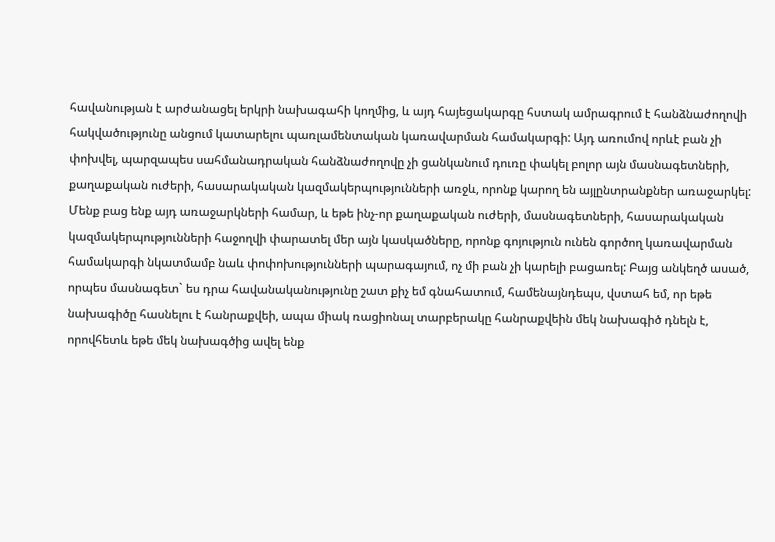հավանության է արժանացել երկրի նախագահի կողմից, և այդ հայեցակարգը հստակ ամրագրում է հանձնաժողովի հակվածությունը անցում կատարելու պառլամենտական կառավարման համակարգի: Այդ առումով որևէ բան չի փոխվել, պարզապես սահմանադրական հանձնաժողովը չի ցանկանում դուռը փակել բոլոր այն մասնագետների, քաղաքական ուժերի, հասարակական կազմակերպությունների առջև, որոնք կարող են այլընտրանքներ առաջարկել: Մենք բաց ենք այդ առաջարկների համար, և եթե ինչ-որ քաղաքական ուժերի, մասնագետների, հասարակական կազմակերպությունների հաջողվի փարատել մեր այն կասկածները, որոնք գոյություն ունեն գործող կառավարման համակարգի նկատմամբ նաև փոփոխությունների պարագայում, ոչ մի բան չի կարելի բացառել: Բայց անկեղծ ասած, որպես մասնագետ` ես դրա հավանականությունը շատ քիչ եմ գնահատում, համենայնդեպս, վստահ եմ, որ եթե նախագիծը հասնելու է հանրաքվեի, ապա միակ ռացիոնալ տարբերակը հանրաքվեին մեկ նախագիծ դնելն է, որովհետև եթե մեկ նախագծից ավել ենք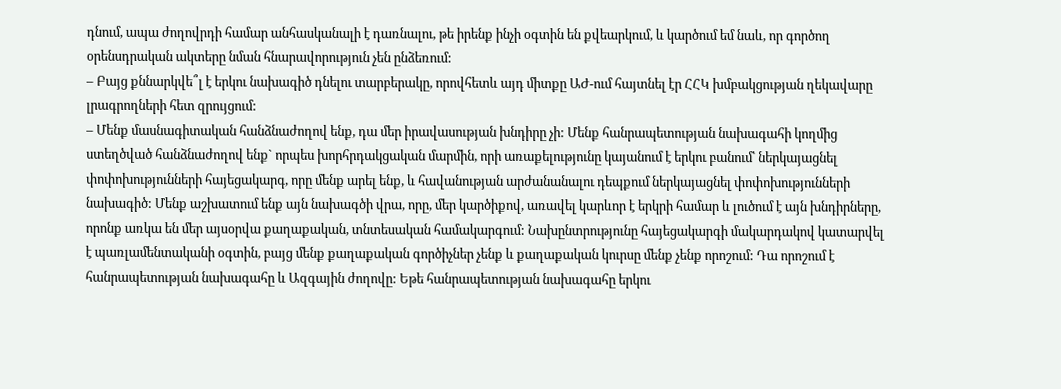դնում, ապա ժողովրդի համար անհասկանալի է դառնալու, թե իրենք ինչի օգտին են քվեարկում, և կարծում եմ նաև, որ գործող օրենսդրական ակտերը նման հնարավորություն չեն ընձեռում:
– Բայց քննարկվե՞լ է երկու նախագիծ դնելու տարբերակը, որովհետև այդ միտքը ԱԺ-ում հայտնել էր ՀՀԿ խմբակցության ղեկավարը լրագրողների հետ զրույցում:
– Մենք մասնագիտական հանձնաժողով ենք, դա մեր իրավասության խնդիրը չի: Մենք հանրապետության նախագահի կողմից ստեղծված հանձնաժողով ենք` որպես խորհրդակցական մարմին, որի առաքելությունը կայանում է երկու բանում՝ ներկայացնել փոփոխությունների հայեցակարգ, որը մենք արել ենք, և հավանության արժանանալու դեպքում ներկայացնել փոփոխությունների նախագիծ: Մենք աշխատում ենք այն նախագծի վրա, որը, մեր կարծիքով, առավել կարևոր է երկրի համար և լուծում է այն խնդիրները, որոնք առկա են մեր այսօրվա քաղաքական, տնտեսական համակարգում: Նախընտրությունը հայեցակարգի մակարդակով կատարվել է պառլամենտականի օգտին, բայց մենք քաղաքական գործիչներ չենք և քաղաքական կուրսը մենք չենք որոշում: Դա որոշում է հանրապետության նախագահը և Ազգային ժողովը: Եթե հանրապետության նախագահը երկու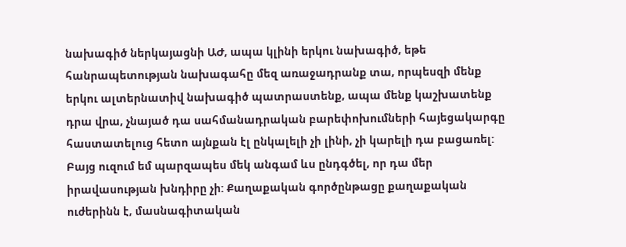նախագիծ ներկայացնի ԱԺ, ապա կլինի երկու նախագիծ, եթե հանրապետության նախագահը մեզ առաջադրանք տա, որպեսզի մենք երկու ալտերնատիվ նախագիծ պատրաստենք, ապա մենք կաշխատենք դրա վրա, չնայած դա սահմանադրական բարեփոխումների հայեցակարգը հաստատելուց հետո այնքան էլ ընկալելի չի լինի, չի կարելի դա բացառել: Բայց ուզում եմ պարզապես մեկ անգամ ևս ընդգծել, որ դա մեր իրավասության խնդիրը չի: Քաղաքական գործընթացը քաղաքական ուժերինն է, մասնագիտական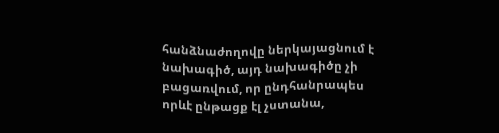հանձնաժողովը ներկայացնում է նախագիծ, այդ նախագիծը չի բացառվում, որ ընդհանրապես որևէ ընթացք էլ չստանա,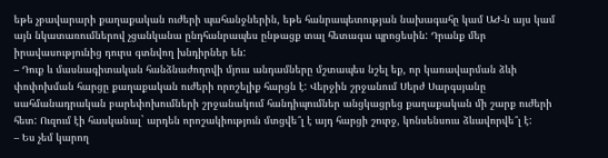եթե չբավարարի քաղաքական ուժերի պահանջներին, եթե հանրապետության նախագահը կամ ԱԺ-ն այս կամ այն նկատառումներով չցանկանա ընդհանրապես ընթացք տալ հետագա պրոցեսին: Դրանք մեր իրավասությունից դուրս գտնվող խնդիրներ են:
– Դուք և մասնագիտական հանձնաժողովի մյուս անդամները մշտապես նշել եք, որ կառավարման ձևի փոփոխման հարցը քաղաքական ուժերի որոշելիք հարցն է: Վերջին շրջանում Սերժ Սարգսյանը սահմանադրական բարեփոխումների շրջանակում հանդիպումներ անցկացրեց քաղաքական մի շարք ուժերի հետ: Ուզում էի հասկանալ` արդեն որոշակիություն մտցվե՞լ է այդ հարցի շուրջ, կոնսենսուս ձևավորվե՞լ է:
– Ես չեմ կարող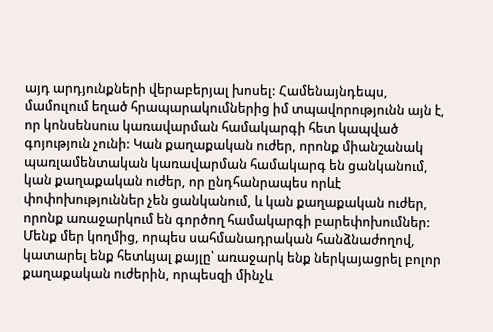այդ արդյունքների վերաբերյալ խոսել: Համենայնդեպս, մամուլում եղած հրապարակումներից իմ տպավորությունն այն է, որ կոնսենսուս կառավարման համակարգի հետ կապված գոյություն չունի: Կան քաղաքական ուժեր, որոնք միանշանակ պառլամենտական կառավարման համակարգ են ցանկանում, կան քաղաքական ուժեր, որ ընդհանրապես որևէ փոփոխություններ չեն ցանկանում, և կան քաղաքական ուժեր, որոնք առաջարկում են գործող համակարգի բարեփոխումներ: Մենք մեր կողմից, որպես սահմանադրական հանձնաժողով, կատարել ենք հետևյալ քայլը՝ առաջարկ ենք ներկայացրել բոլոր քաղաքական ուժերին, որպեսզի մինչև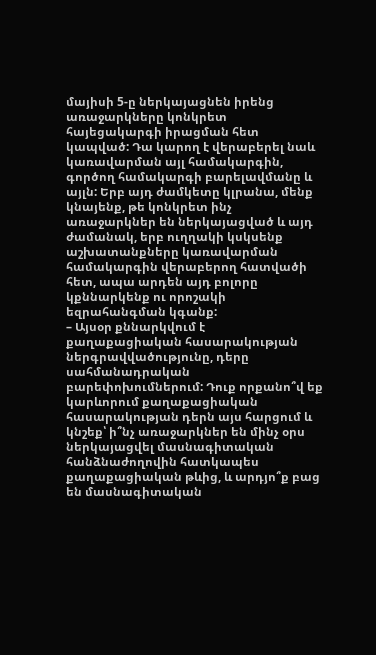մայիսի 5-ը ներկայացնեն իրենց առաջարկները կոնկրետ հայեցակարգի իրացման հետ կապված: Դա կարող է վերաբերել նաև կառավարման այլ համակարգին, գործող համակարգի բարելավմանը և այլն: Երբ այդ ժամկետը կլրանա, մենք կնայենք, թե կոնկրետ ինչ առաջարկներ են ներկայացված և այդ ժամանակ, երբ ուղղակի կսկսենք աշխատանքները կառավարման համակարգին վերաբերող հատվածի հետ, ապա արդեն այդ բոլորը կքննարկենք ու որոշակի եզրահանգման կգանք:
– Այսօր քննարկվում է քաղաքացիական հասարակության ներգրավվածությունը, դերը սահմանադրական բարեփոխումներում: Դուք որքանո՞վ եք կարևորում քաղաքացիական հասարակության դերն այս հարցում և կնշեք՝ ի՞նչ առաջարկներ են մինչ օրս ներկայացվել մասնագիտական հանձնաժողովին հատկապես քաղաքացիական թևից, և արդյո՞ք բաց են մասնագիտական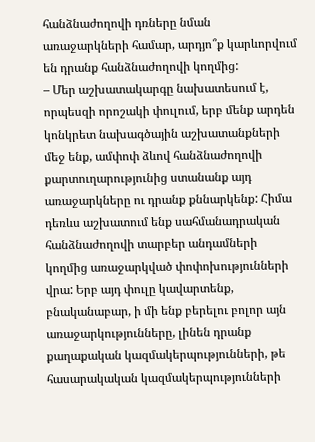հանձնաժողովի դռները նման առաջարկների համար, արդյո՞ք կարևորվում են դրանք հանձնաժողովի կողմից:
– Մեր աշխատակարգը նախատեսում է, որպեսզի որոշակի փուլում, երբ մենք արդեն կոնկրետ նախագծային աշխատանքների մեջ ենք, ամփոփ ձևով հանձնաժողովի քարտուղարությունից ստանանք այդ առաջարկները ու դրանք քննարկենք: Հիմա դեռևս աշխատում ենք սահմանադրական հանձնաժողովի տարբեր անդամների կողմից առաջարկված փոփոխությունների վրա: Երբ այդ փուլը կավարտենք, բնականաբար, ի մի ենք բերելու բոլոր այն առաջարկությունները, լինեն դրանք քաղաքական կազմակերպությունների, թե հասարակական կազմակերպությունների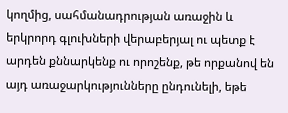կողմից, սահմանադրության առաջին և երկրորդ գլուխների վերաբերյալ ու պետք է արդեն քննարկենք ու որոշենք, թե որքանով են այդ առաջարկությունները ընդունելի, եթե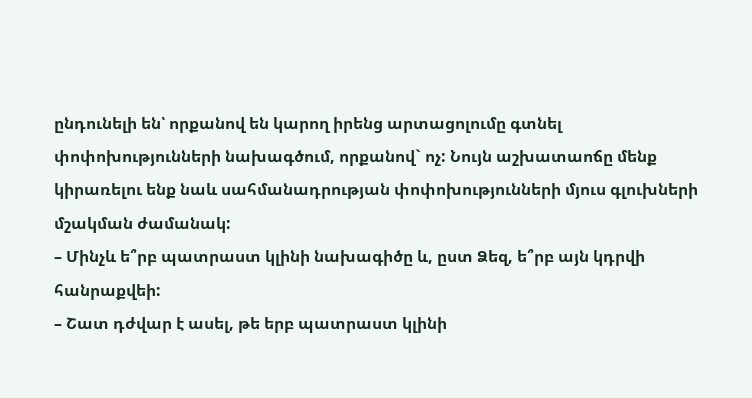ընդունելի են՝ որքանով են կարող իրենց արտացոլումը գտնել փոփոխությունների նախագծում, որքանով` ոչ: Նույն աշխատաոճը մենք կիրառելու ենք նաև սահմանադրության փոփոխությունների մյուս գլուխների մշակման ժամանակ:
– Մինչև ե՞րբ պատրաստ կլինի նախագիծը և, ըստ Ձեզ, ե՞րբ այն կդրվի հանրաքվեի:
– Շատ դժվար է ասել, թե երբ պատրաստ կլինի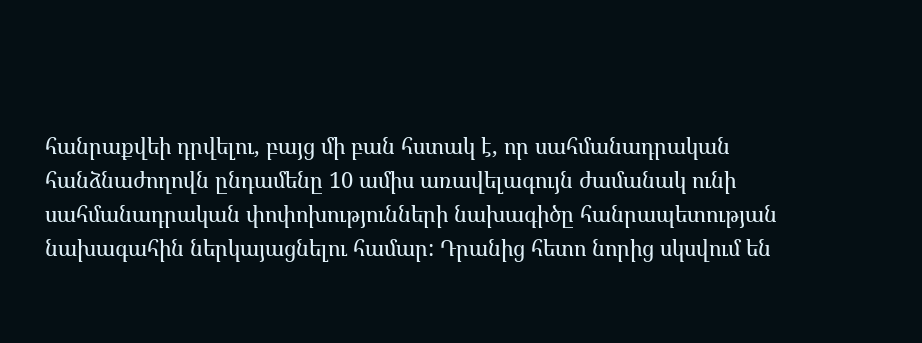հանրաքվեի դրվելու, բայց մի բան հստակ է, որ սահմանադրական հանձնաժողովն ընդամենը 10 ամիս առավելագույն ժամանակ ունի սահմանադրական փոփոխությունների նախագիծը հանրապետության նախագահին ներկայացնելու համար: Դրանից հետո նորից սկսվում են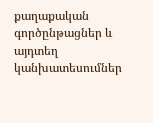քաղաքական գործընթացներ և այդտեղ կանխատեսումներ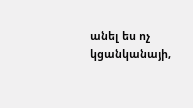անել ես ոչ կցանկանայի,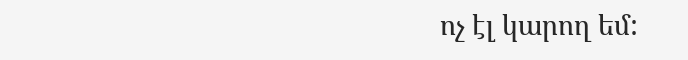ոչ էլ կարող եմ: